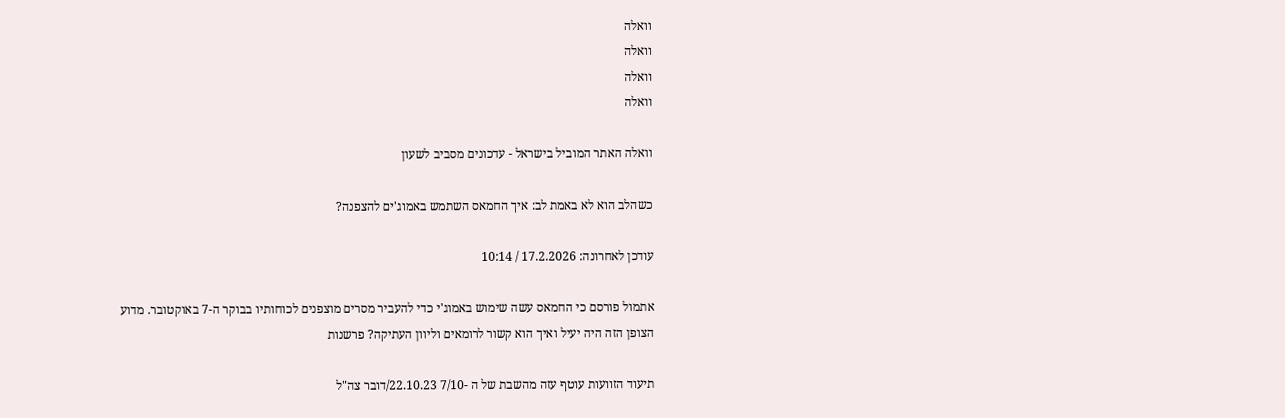וואלה
וואלה
וואלה
וואלה

וואלה האתר המוביל בישראל - עדכונים מסביב לשעון

כשהלב הוא לא באמת לב: איך החמאס השתמש באמוג'ים להצפנה?

עודכן לאחרונה: 17.2.2026 / 10:14

אתמול פורסם כי החמאס עשה שימוש באמוג'י כדי להעביר מסרים מוצפנים לכוחותיו בבוקר ה-7 באוקטובר. מדוע הצופן הזה היה יעיל ואיך הוא קשור לרומאים וליוון העתיקה? פרשנות

תיעוד הזוועות עוטף עזה מהשבת של ה -7/10 22.10.23/דובר צה"ל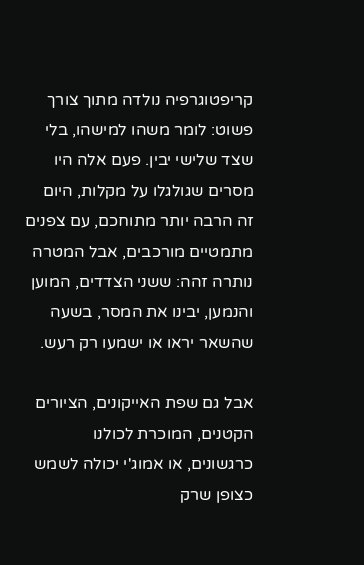קריפטוגרפיה נולדה מתוך צורך פשוט: לומר משהו למישהו, בלי שצד שלישי יבין. פעם אלה היו מסרים שגולגלו על מקלות, היום זה הרבה יותר מתוחכם, עם צפנים מתמטיים מורכבים, אבל המטרה נותרה זהה: ששני הצדדים, המוען והנמען, יבינו את המסר, בשעה שהשאר יראו או ישמעו רק רעש.

אבל גם שפת האייקונים, הציורים הקטנים, המוכרת לכולנו כרגשונים, או אמוג'י יכולה לשמש כצופן שרק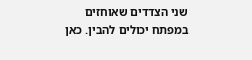שני הצדדים שאוחזים במפתח יכולים להבין. כאן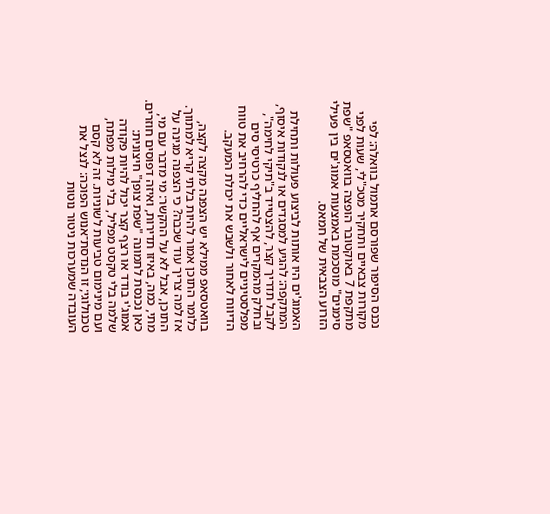נכנס הסיפור שפורסם אתמול בוואלה: לפי מקורות צבאיים ותחקיר מטכ"לי, שעות לפני מתקפת 7 באוקטובר הופצה בוואטסאפ "שפת סימנים" מוסכמת באמצעות אמוג'ים בין פעילי הזרוע הצבאית של חמאס.

האמוג'ים היו אותות לביצוע פעולות ותחילת המתקפה: להגיע למסגדים או לנקודות איסוף, לקבל תדריך קצר, להצטייד ב"תיקי לחימה", ובחלק מהמקרים אף להחליף כרטיסי סים מפלסטיניים לישראליים כדי להרחיב את טווח הדיווח לאחור ולשבש את יכולת המעקב.

בוואטסאפ ממילא יש הצפנה מקצה לקצה, כלומר התוכן אמור להיות בלתי קריא למתווך. אז למה צריך עוד שכבה? כי הצפנה מגינה על התוכן, אבל לא על ההקשר: מי מדבר עם מי, מתי, כמה, באיזו תדירות, ואיזה דפוסים חוזרים. כאן נכנסת לתמונה "שפת צופן" חיצונית: אמוג'י בודד או רצף קצר יכול להיות פקודה שלמה בלי טקסט מפליל, בלי מילות מפתח, ועם מינימום טביעות לשוניות. זה לא קסם טכנולוגי; זו הנדסת־אנוש הפוכה: לנצל את העובדה שמערכות ניטור נוטות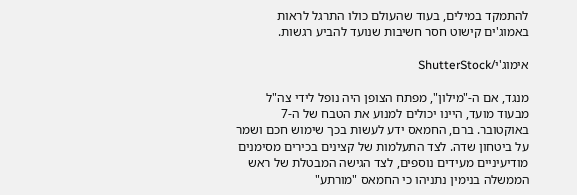להתמקד במילים, בעוד שהעולם כולו התרגל לראות באמוג'ים קישוט חסר חשיבות שנועד להביע רגשות.

אימוג'י/ShutterStock

מנגד, אם ה-"מילון", מפתח הצופן היה נופל לידי צה"ל מבעוד מועד, היינו יכולים למנוע את הטבח של ה-7 באוקטובר. ברם, החמאס ידע לעשות בכך שימוש חכם ושמר על ביטחון שדה. לצד התעלמות של קצינים בכירים מסימנים מודיעיניים מעידים נוספים, לצד הגישה המבטלת של ראש הממשלה בנימין נתניהו כי החמאס "מורתע"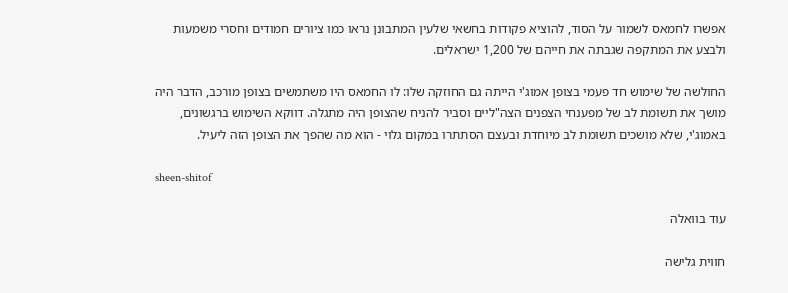אפשרו לחמאס לשמור על הסוד, להוציא פקודות בחשאי שלעין המתבונן נראו כמו ציורים חמודים וחסרי משמעות ולבצע את המתקפה שגבתה את חייהם של 1,200 ישראלים.

החולשה של שימוש חד פעמי בצופן אמוג'י הייתה גם החוזקה שלו: לו החמאס היו משתמשים בצופן מורכב, הדבר היה מושך את תשומת לב של מפענחי הצפנים הצה"ליים וסביר להניח שהצופן היה מתגלה. דווקא השימוש ברגשונים, באמוג'י, שלא מושכים תשומת לב מיוחדת ובעצם הסתתרו במקום גלוי - הוא מה שהפך את הצופן הזה ליעיל.

sheen-shitof

עוד בוואלה

חווית גלישה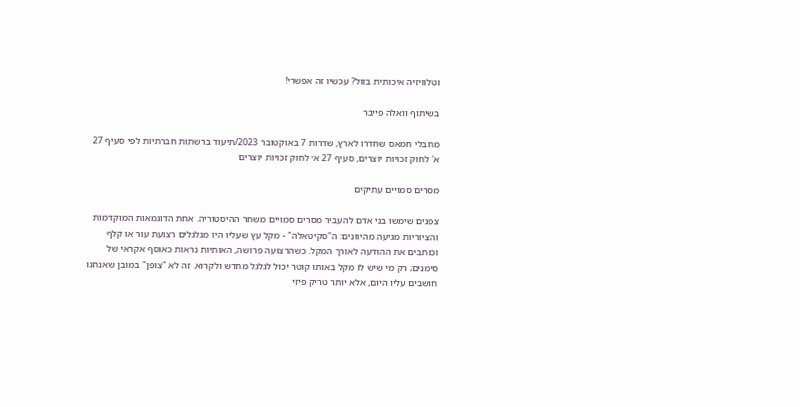וטלוויזיה איכותית בזול? עכשיו זה אפשרי!

בשיתוף וואלה פייבר

מחבלי חמאס שחדרו לארץ, שדרות 7 באוקטובר 2023/תיעוד ברשתות חברתיות לפי סעיף 27 א' לחוק זכויות יוצרים, סעיף 27 א׳ לחוק זכויות יוצרים

מסרים סמויים עתיקים

צפנים שימשו בני אדם להעביר מסרים סמויים משחר ההיסטוריה. אחת הדוגמאות המוקדמות והציוריות מגיעה מהיוונים: ה"סקיטאלה" - מקל עץ שעליו היו מגלגלים רצועת עור או קלף וכותבים את ההודעה לאורך המקל. כשהרצועה פרושה, האותיות נראות כאוסף אקראי של סימנים; רק מי שיש לו מקל באותו קוטר יכול לגלגל מחדש ולקרוא. זה לא "צופן" במובן שאנחנו חושבים עליו היום, אלא יותר טריק פיזי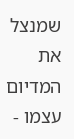שמנצל את המדיום עצמו -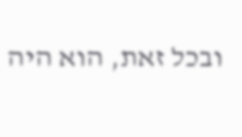ובכל זאת, הוא היה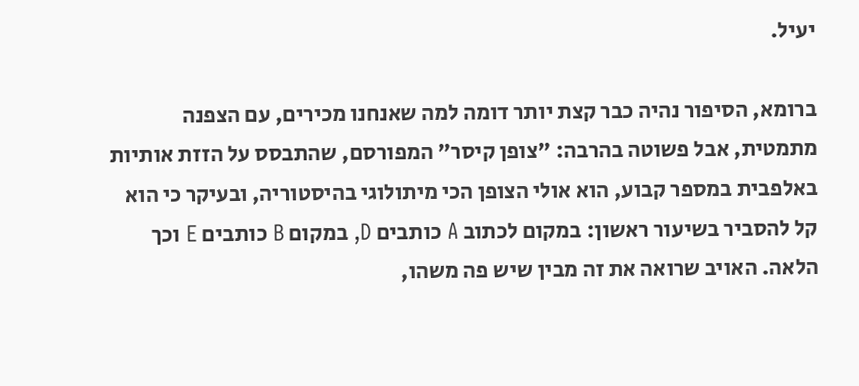יעיל.

ברומא, הסיפור נהיה כבר קצת יותר דומה למה שאנחנו מכירים, עם הצפנה מתמטית, אבל פשוטה בהרבה: "צופן קיסר" המפורסם, שהתבסס על הזזת אותיות באלפבית במספר קבוע, הוא אולי הצופן הכי מיתולוגי בהיסטוריה, ובעיקר כי הוא קל להסביר בשיעור ראשון: במקום לכתוב A כותבים D, במקום B כותבים E וכך הלאה. האויב שרואה את זה מבין שיש פה משהו,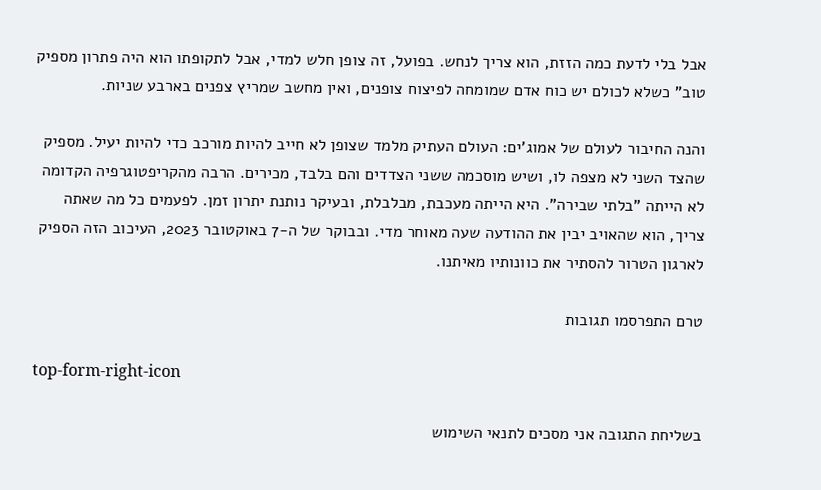אבל בלי לדעת כמה הזזת, הוא צריך לנחש. בפועל, זה צופן חלש למדי, אבל לתקופתו הוא היה פתרון מספיק טוב" כשלא לכולם יש כוח אדם שמומחה לפיצוח צופנים, ואין מחשב שמריץ צפנים בארבע שניות.

והנה החיבור לעולם של אמוג'ים: העולם העתיק מלמד שצופן לא חייב להיות מורכב כדי להיות יעיל. מספיק שהצד השני לא מצפה לו, ושיש מוסכמה ששני הצדדים והם בלבד, מכירים. הרבה מהקריפטוגרפיה הקדומה לא הייתה "בלתי שבירה". היא הייתה מעכבת, מבלבלת, ובעיקר נותנת יתרון זמן. לפעמים כל מה שאתה צריך, הוא שהאויב יבין את ההודעה שעה מאוחר מדי. ובבוקר של ה-7 באוקטובר 2023, העיכוב הזה הספיק לארגון הטרור להסתיר את כוונותיו מאיתנו.

טרם התפרסמו תגובות

top-form-right-icon

בשליחת התגובה אני מסכים לתנאי השימוש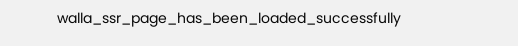walla_ssr_page_has_been_loaded_successfully